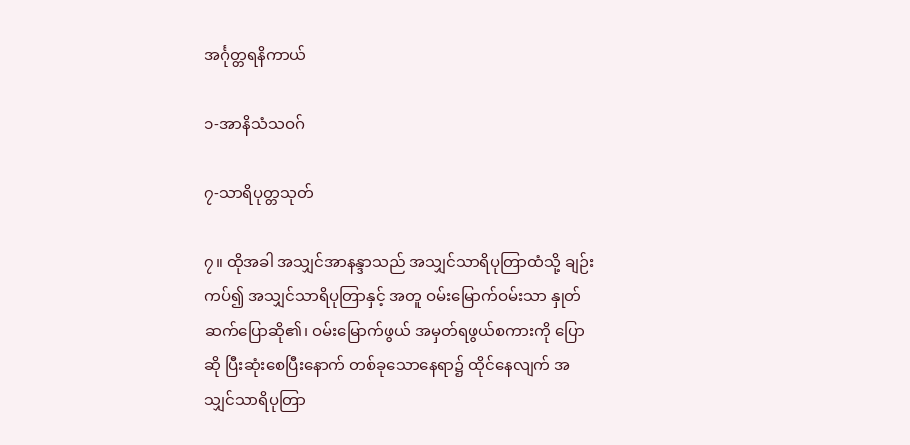အင်္ဂုတ္တရနိကာယ်

၁-အာနိသံသဝဂ်

၇-သာရိပုတ္တသုတ်

၇။ ထိုအခါ အသျှင်အာနန္ဒာသည် အသျှင်သာရိပုတြာထံသို့ ချဉ်းကပ်၍ အသျှင်သာရိပုတြာနှင့် အတူ ဝမ်းမြောက်ဝမ်းသာ နှုတ်ဆက်ပြောဆို၏၊ ဝမ်းမြောက်ဖွယ် အမှတ်ရဖွယ်စကားကို ပြောဆို ပြီးဆုံးစေပြီးနောက် တစ်ခုသောနေရာ၌ ထိုင်နေလျက် အသျှင်သာရိပုတြာ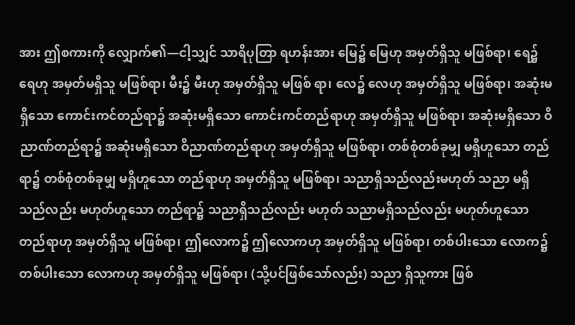အား ဤစကားကို လျှောက်၏—ငါ့သျှင် သာရိပုတြာ ရဟန်းအား မြေ၌ မြေဟု အမှတ်ရှိသူ မဖြစ်ရာ၊ ရေ၌ ရေဟု အမှတ်မရှိသူ မဖြစ်ရာ၊ မီး၌ မီးဟု အမှတ်ရှိသူ မဖြစ် ရာ၊ လေ၌ လေဟု အမှတ်ရှိသူ မဖြစ်ရာ၊ အဆုံးမရှိသော ကောင်းကင်တည်ရာ၌ အဆုံးမရှိသော ကောင်းကင်တည်ရာဟု အမှတ်ရှိသူ မဖြစ်ရာ၊ အဆုံးမရှိသော ဝိညာဏ်တည်ရာ၌ အဆုံးမရှိသော ဝိညာဏ်တည်ရာဟု အမှတ်ရှိသူ မဖြစ်ရာ၊ တစ်စုံတစ်ခုမျှ မရှိဟူသော တည်ရာ၌ တစ်စုံတစ်ခုမျှ မရှိဟူသော တည်ရာဟု အမှတ်ရှိသူ မဖြစ်ရာ၊ သညာရှိသည်လည်းမဟုတ် သညာ မရှိသည်လည်း မဟုတ်ဟူသော တည်ရာ၌ သညာရှိသည်လည်း မဟုတ် သညာမရှိသည်လည်း မဟုတ်ဟူသော တည်ရာဟု အမှတ်ရှိသူ မဖြစ်ရာ၊ ဤလောက၌ ဤလောကဟု အမှတ်ရှိသူ မဖြစ်ရာ၊ တစ်ပါးသော လောက၌ တစ်ပါးသော လောကဟု အမှတ်ရှိသူ မဖြစ်ရာ၊ (သို့ပင်ဖြစ်သော်လည်း) သညာ ရှိသူကား ဖြစ်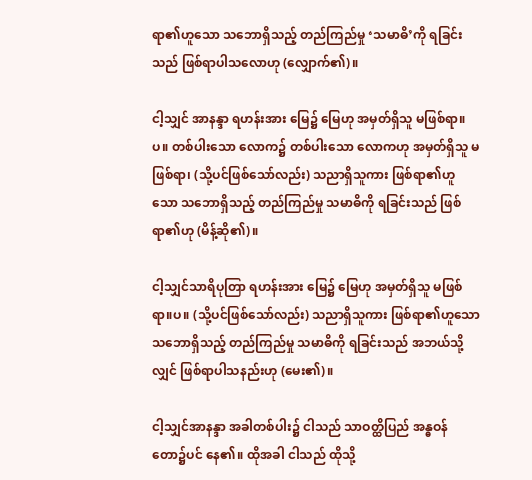ရာ၏ဟူသော သဘောရှိသည့် တည်ကြည်မှု ‘သမာဓိ’ကို ရခြင်းသည် ဖြစ်ရာပါသလောဟု (လျှောက်၏)။

ငါ့သျှင် အာနန္ဒာ ရဟန်းအား မြေ၌ မြေဟု အမှတ်ရှိသူ မဖြစ်ရာ။ပ။ တစ်ပါးသော လောက၌ တစ်ပါးသော လောကဟု အမှတ်ရှိသူ မဖြစ်ရာ၊ (သို့ပင်ဖြစ်သော်လည်း) သညာရှိသူကား ဖြစ်ရာ၏ဟူသော သဘောရှိသည့် တည်ကြည်မှု သမာဓိကို ရခြင်းသည် ဖြစ်ရာ၏ဟု (မိန့်ဆို၏)။

ငါ့သျှင်သာရိပုတြာ ရဟန်းအား မြေ၌ မြေဟု အမှတ်ရှိသူ မဖြစ်ရာ။ပ။ (သို့ပင်ဖြစ်သော်လည်း) သညာရှိသူကား ဖြစ်ရာ၏ဟူသော သဘောရှိသည့် တည်ကြည်မှု သမာဓိကို ရခြင်းသည် အဘယ်သို့လျှင် ဖြစ်ရာပါသနည်းဟု (မေး၏)။

ငါ့သျှင်အာနန္ဒာ အခါတစ်ပါး၌ ငါသည် သာဝတ္ထိပြည် အန္ဓဝန်တော၌ပင် နေ၏။ ထိုအခါ ငါသည် ထိုသို့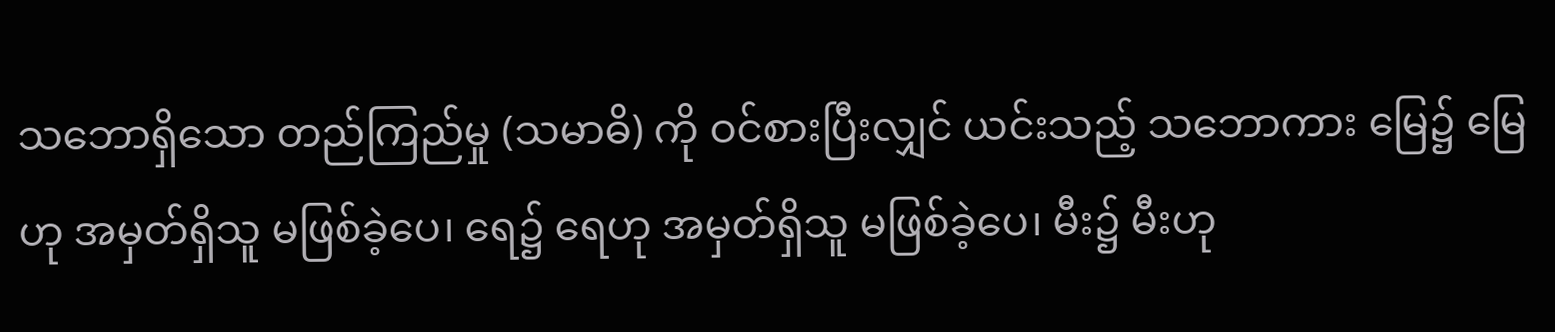သဘောရှိသော တည်ကြည်မှု (သမာဓိ) ကို ဝင်စားပြီးလျှင် ယင်းသည့် သဘောကား မြေ၌ မြေဟု အမှတ်ရှိသူ မဖြစ်ခဲ့ပေ၊ ရေ၌ ရေဟု အမှတ်ရှိသူ မဖြစ်ခဲ့ပေ၊ မီး၌ မီးဟု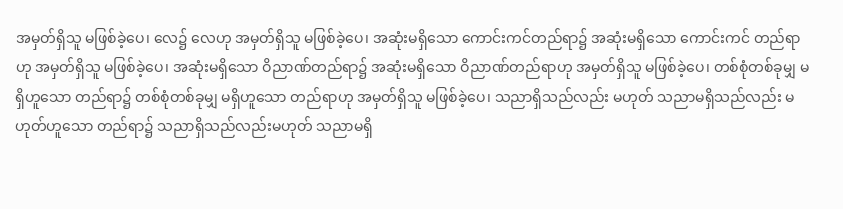အမှတ်ရှိသူ မဖြစ်ခဲ့ပေ၊ လေ၌ လေဟု အမှတ်ရှိသူ မဖြစ်ခဲ့ပေ၊ အဆုံးမရှိသော ကောင်းကင်တည်ရာ၌ အဆုံးမရှိသော ကောင်းကင် တည်ရာဟု အမှတ်ရှိသူ မဖြစ်ခဲ့ပေ၊ အဆုံးမရှိသော ဝိညာဏ်တည်ရာ၌ အဆုံးမရှိသော ဝိညာဏ်တည်ရာဟု အမှတ်ရှိသူ မဖြစ်ခဲ့ပေ၊ တစ်စုံတစ်ခုမျှ မရှိဟူသော တည်ရာ၌ တစ်စုံတစ်ခုမျှ မရှိဟူသော တည်ရာဟု အမှတ်ရှိသူ မဖြစ်ခဲ့ပေ၊ သညာရှိသည်လည်း မဟုတ် သညာမရှိသည်လည်း မဟုတ်ဟူသော တည်ရာ၌ သညာရှိသည်လည်းမဟုတ် သညာမရှိ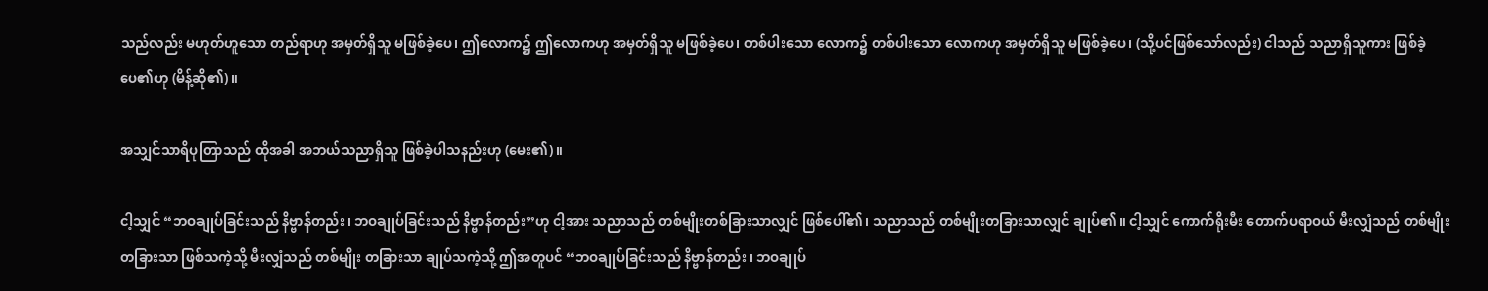သည်လည်း မဟုတ်ဟူသော တည်ရာဟု အမှတ်ရှိသူ မဖြစ်ခဲ့ပေ၊ ဤလောက၌ ဤလောကဟု အမှတ်ရှိသူ မဖြစ်ခဲ့ပေ၊ တစ်ပါးသော လောက၌ တစ်ပါးသော လောကဟု အမှတ်ရှိသူ မဖြစ်ခဲ့ပေ၊ (သို့ပင်ဖြစ်သော်လည်း) ငါသည် သညာရှိသူကား ဖြစ်ခဲ့ပေ၏ဟု (မိန့်ဆို၏)။

အသျှင်သာရိပုတြာသည် ထိုအခါ အဘယ်သညာရှိသူ ဖြစ်ခဲ့ပါသနည်းဟု (မေး၏)။

ငါ့သျှင် “ဘဝချုပ်ခြင်းသည် နိဗ္ဗာန်တည်း၊ ဘဝချုပ်ခြင်းသည် နိဗ္ဗာန်တည်း”ဟု ငါ့အား သညာသည် တစ်မျိုးတစ်ခြားသာလျှင် ဖြစ်ပေါ်၏၊ သညာသည် တစ်မျိုးတခြားသာလျှင် ချုပ်၏။ ငါ့သျှင် ကောက်ရိုးမီး တောက်ပရာဝယ် မီးလျှံသည် တစ်မျိုးတခြားသာ ဖြစ်သကဲ့သို့ မီးလျှံသည် တစ်မျိုး တခြားသာ ချုပ်သကဲ့သို့ ဤအတူပင် “ဘဝချုပ်ခြင်းသည် နိဗ္ဗာန်တည်း၊ ဘဝချုပ်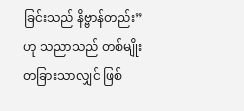ခြင်းသည် နိဗ္ဗာန်တည်း”ဟု သညာသည် တစ်မျိုးတခြားသာလျှင် ဖြစ်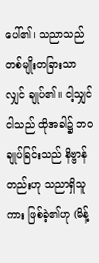ပေါ်၏၊ သညာသည် တစ်မျိုးတခြားသာလျှင် ချုပ်၏။ ငါ့သျှင် ငါသည် ထိုအခါ၌ ဘဝချုပ်ခြင်းသည် နိဗ္ဗာန်တည်းဟု သညာရှိသူကား ဖြစ်ခဲ့၏ဟု (မိန့်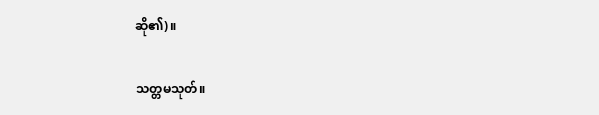ဆို၏)။

သတ္တမသုတ်။